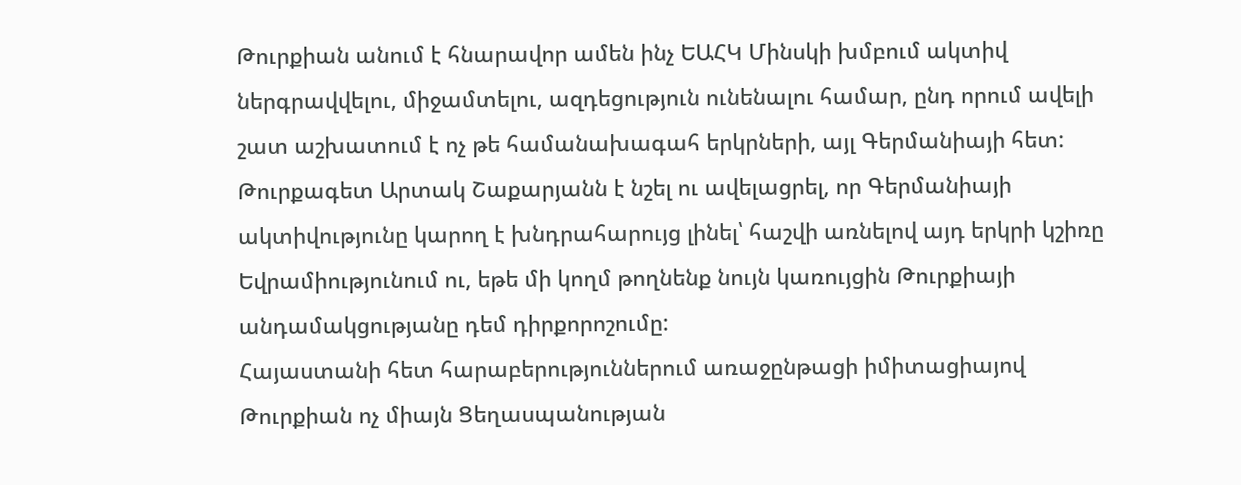Թուրքիան անում է հնարավոր ամեն ինչ ԵԱՀԿ Մինսկի խմբում ակտիվ ներգրավվելու, միջամտելու, ազդեցություն ունենալու համար, ընդ որում ավելի շատ աշխատում է ոչ թե համանախագահ երկրների, այլ Գերմանիայի հետ: Թուրքագետ Արտակ Շաքարյանն է նշել ու ավելացրել, որ Գերմանիայի ակտիվությունը կարող է խնդրահարույց լինել՝ հաշվի առնելով այդ երկրի կշիռը Եվրամիությունում ու, եթե մի կողմ թողնենք նույն կառույցին Թուրքիայի անդամակցությանը դեմ դիրքորոշումը:
Հայաստանի հետ հարաբերություններում առաջընթացի իմիտացիայով Թուրքիան ոչ միայն Ցեղասպանության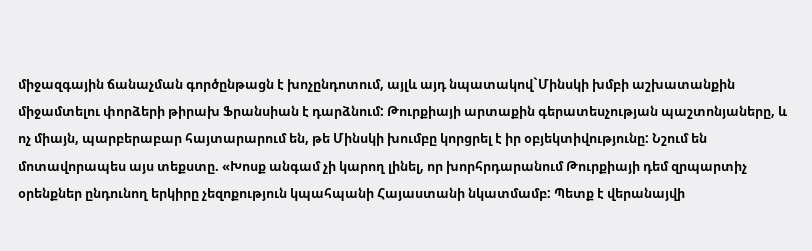միջազգային ճանաչման գործընթացն է խոչընդոտում, այլև այդ նպատակով`Մինսկի խմբի աշխատանքին միջամտելու փորձերի թիրախ Ֆրանսիան է դարձնում: Թուրքիայի արտաքին գերատեսչության պաշտոնյաները, և ոչ միայն, պարբերաբար հայտարարում են, թե Մինսկի խումբը կորցրել է իր օբյեկտիվությունը: Նշում են մոտավորապես այս տեքստը. «Խոսք անգամ չի կարող լինել, որ խորհրդարանում Թուրքիայի դեմ զրպարտիչ օրենքներ ընդունող երկիրը չեզոքություն կպահպանի Հայաստանի նկատմամբ: Պետք է վերանայվի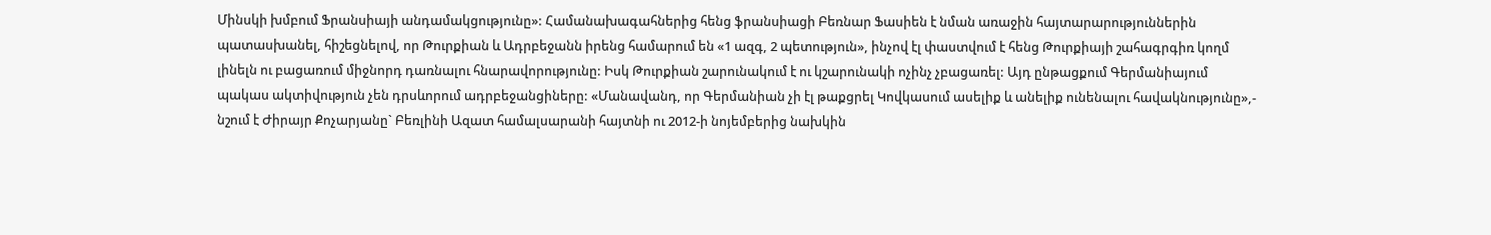Մինսկի խմբում Ֆրանսիայի անդամակցությունը»: Համանախագահներից հենց ֆրանսիացի Բեռնար Ֆասիեն է նման առաջին հայտարարություններին պատասխանել, հիշեցնելով, որ Թուրքիան և Ադրբեջանն իրենց համարում են «1 ազգ, 2 պետություն», ինչով էլ փաստվում է հենց Թուրքիայի շահագրգիռ կողմ լինելն ու բացառում միջնորդ դառնալու հնարավորությունը: Իսկ Թուրքիան շարունակում է ու կշարունակի ոչինչ չբացառել: Այդ ընթացքում Գերմանիայում պակաս ակտիվություն չեն դրսևորում ադրբեջանցիները: «Մանավանդ, որ Գերմանիան չի էլ թաքցրել Կովկասում ասելիք և անելիք ունենալու հավակնությունը»,- նշում է Ժիրայր Քոչարյանը` Բեռլինի Ազատ համալսարանի հայտնի ու 2012-ի նոյեմբերից նախկին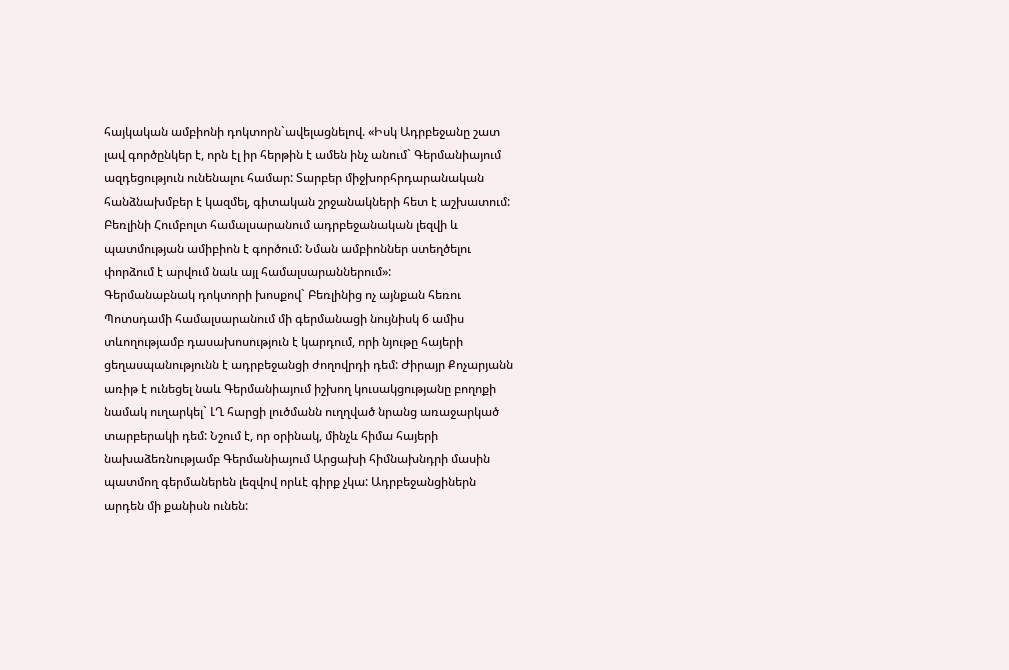հայկական ամբիոնի դոկտորն`ավելացնելով. «Իսկ Ադրբեջանը շատ լավ գործընկեր է, որն էլ իր հերթին է ամեն ինչ անում` Գերմանիայում ազդեցություն ունենալու համար: Տարբեր միջխորհրդարանական հանձնախմբեր է կազմել, գիտական շրջանակների հետ է աշխատում: Բեռլինի Հումբոլտ համալսարանում ադրբեջանական լեզվի և պատմության ամիբիոն է գործում: Նման ամբիոններ ստեղծելու փորձում է արվում նաև այլ համալսարաններում»:
Գերմանաբնակ դոկտորի խոսքով` Բեռլինից ոչ այնքան հեռու Պոտսդամի համալսարանում մի գերմանացի նույնիսկ 6 ամիս տևողությամբ դասախոսություն է կարդում, որի նյութը հայերի ցեղասպանությունն է ադրբեջանցի ժողովրդի դեմ: Ժիրայր Քոչարյանն առիթ է ունեցել նաև Գերմանիայում իշխող կուսակցությանը բողոքի նամակ ուղարկել` ԼՂ հարցի լուծմանն ուղղված նրանց առաջարկած տարբերակի դեմ: Նշում է, որ օրինակ, մինչև հիմա հայերի նախաձեռնությամբ Գերմանիայում Արցախի հիմնախնդրի մասին պատմող գերմաներեն լեզվով որևէ գիրք չկա: Ադրբեջանցիներն արդեն մի քանիսն ունեն: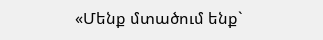«Մենք մտածում ենք`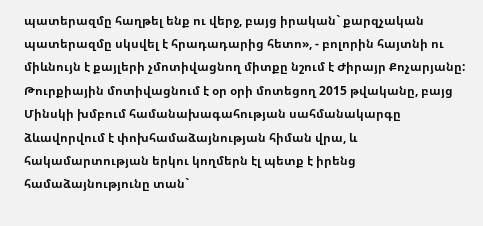պատերազմը հաղթել ենք ու վերջ, բայց իրական` քարզչական պատերազմը սկսվել է հրադադարից հետո», - բոլորին հայտնի ու միևնույն է քայլերի չմոտիվացնող միտքը նշում է Ժիրայր Քոչարյանը:
Թուրքիային մոտիվացնում է օր օրի մոտեցող 2015 թվականը, բայց Մինսկի խմբում համանախագահության սահմանակարգը ձևավորվում է փոխհամաձայնության հիման վրա, և հակամարտության երկու կողմերն էլ պետք է իրենց համաձայնությունը տան`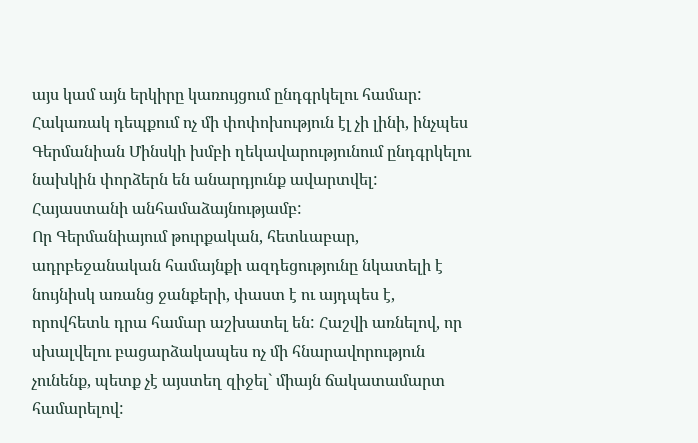այս կամ այն երկիրը կառույցում ընդգրկելու համար: Հակառակ դեպքում ոչ մի փոփոխություն էլ չի լինի, ինչպես Գերմանիան Մինսկի խմբի ղեկավարությունում ընդգրկելու նախկին փորձերն են անարդյունք ավարտվել: Հայաստանի անհամաձայնությամբ:
Որ Գերմանիայում թուրքական, հետևաբար, ադրբեջանական համայնքի ազդեցությունը նկատելի է նույնիսկ առանց ջանքերի, փաստ է ու այդպես է, որովհետև դրա համար աշխատել են: Հաշվի առնելով, որ սխալվելու բացարձակապես ոչ մի հնարավորություն չունենք, պետք չէ այստեղ զիջել` միայն ճակատամարտ համարելով: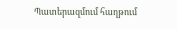Պատերազմում հաղթում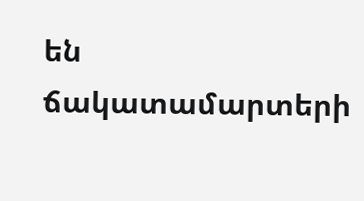են ճակատամարտերի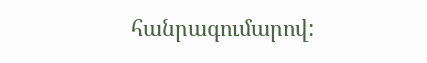հանրագումարով: